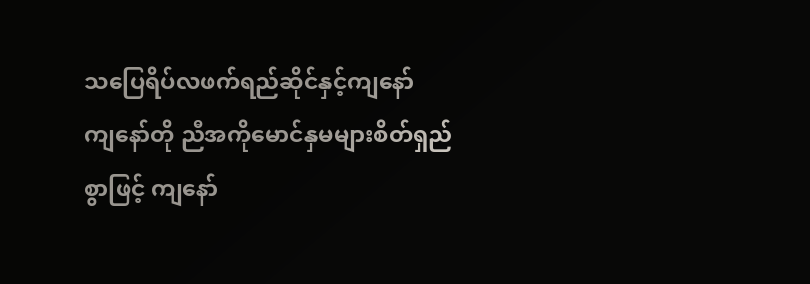သပြေရိပ်လဖက်ရည်ဆိုင်နှင့်ကျနော်
ကျနော်တို ညီအကိုမောင်နှမများစိတ်ရှည်စွာဖြင့် ကျနော်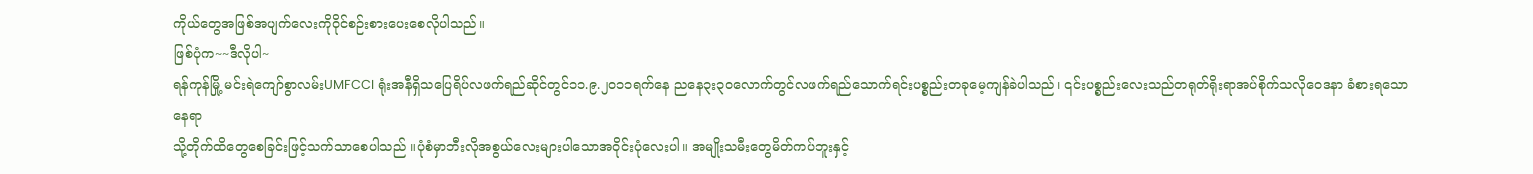ကိုယ်တွေအဖြစ်အပျက်လေးကိုဝိုင်စဉ်းစားပေးစေလိုပါသည်။
ဖြစ်ပုံက~~ဒီလိုပါ~
ရန်ကုန်မြို့ မင်းရဲကျော်စွာလမ်းUMFCCI ရုံးအနီရှိသပြေရိပ်လဖက်ရည်ဆိုင်တွင်၁၁.၉.၂၀၁၁ရက်နေ ညနေ၃း၃ဝလောက်တွင်လဖက်ရည်သောက်ရင်းပစ္စည်းတခုမေ့ကျန်ခဲပါသည်၊ ၎င်းပစ္စည်းလေးသည်တရုတ်ရိုးရာအပ်စိုက်သလိုဝေဒနာ ခံစားရသောနေရာ
သို့တိုက်ထိတွေစေခြင်းဖြင့်သက်သာစေပါသည် ။ပုံစံမှာဘီးလိုအစွယ်လေးများပါသောအဝိုင်းပုံလေးပါ။ အမျိုးသမီးတွေမိတ်ကပ်ဘူးနှင့်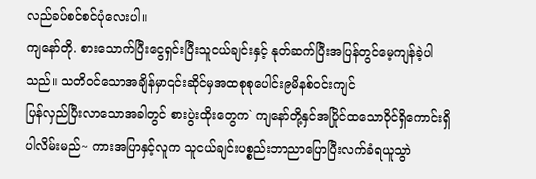လည်ခပ်စင်စင်ပုံလေးပါ။
ကျနော်တို. စားသောက်ပြီးငွေရှင်းပြီးသူငယ်ချင်းနှင့် နုတ်ဆက်ပြီးအပြန်တွင်မေ့ကျန်ခဲ့ပါသည်။ သတိဝင်သောအချိန်မှာ၎င်းဆိုင်မှအထစုစုပေါင်း၉မိနစ်ဝင်းကျင်
ပြန်လှည်ပြီးလာသောအခါတွင် စားပွဲးထိုးတွေက` ကျနော်တို့နှင်အပြိုင်ထသောဝိုင်ရှိကောင်းရှိပါလိမ်းမည်~ ကားအပြာနှင့်လူက သူငယ်ချင်းပစ္စည်းဘာညာပြောပြီးလက်ခံရယူသွာဲ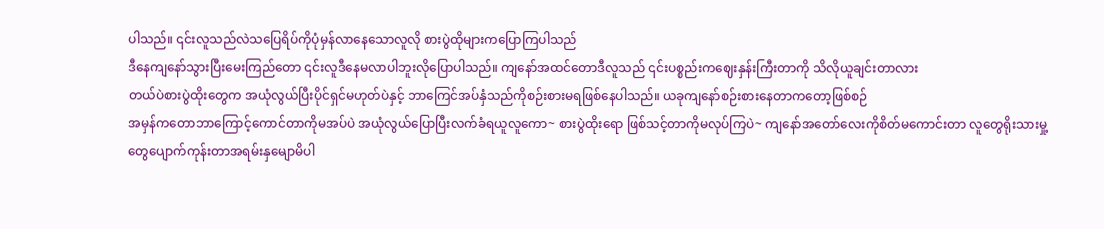ပါသည်။ ၎င်းလူသည်လဲသပြေရိပ်ကိုပုံမှန်လာနေသောလူလို စားပွဲထိုများကပြောကြပါသည်
ဒီနေကျနော်သွားပြီးမေးကြည်တော ၎င်းလူဒီနေမလာပါဘူးလိုပြောပါသည်။ ကျနော်အထင်တောဒီလူသည် ၎င်းပစ္စည်းကဈေးနှန်းကြီးတာကို သိလိုယူချင်းတာလား
တယ်ပဲစားပွဲထိုးတွေက အယုံလွယ်ပြီးပိုင်ရှင်မဟုတ်ပဲနှင့် ဘာကြေင်အပ်နှံသည်ကိုစဉ်းစားမရဖြစ်နေပါသည်။ ယခုကျနော်စဉ်းစားနေတာကတော့ဖြစ်စဉ်
အမှန်ကတောဘာကြောင့်ကောင်တာကိုမအပ်ပဲ အယုံလွယ်ပြောပြီးလက်ခံရယူလူကော~ စားပွဲထိုးရော ဖြစ်သင့်တာကိုမလုပ်ကြပဲ~ ကျနော်အတော်လေးကိုစိတ်မကောင်းတာ လူတွေရိုးသားမှု့ တွေပျောက်ကုန်းတာအရမ်းနှမျောမိပါ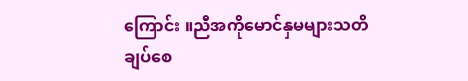ကြောင်း ။ညီအကိုမောင်နှမများသတိချပ်စေ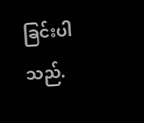ခြင်းပါသည်.